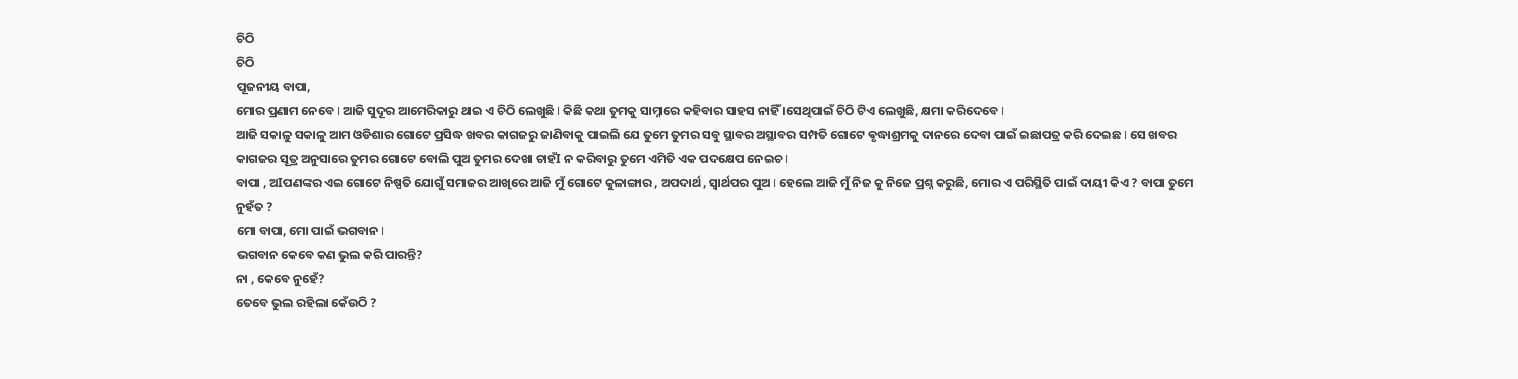ଚିଠି
ଚିଠି
ପୂଜନୀୟ ବାପା,
ମୋର ପ୍ରଣାମ ନେବେ I ଆଜି ସୁଦୂର ଆମେରିକାରୁ ଥାଇ ଏ ଚିଠି ଲେଖୁଛି I କିଛି କଥା ତୁମକୁ ସାମ୍ନାରେ କହିବାର ସାହସ ନାହିଁ ।ସେଥିପାଇଁ ଚିଠି ଟିଏ ଲେଖୁଛି, କ୍ଷମା କରିଦେବେ I
ଆଜି ସକାଳୁ ସକାଳୁ ଆମ ଓଡିଶାର ଗୋଟେ ପ୍ରସିଦ୍ଧ ଖବର କାଗଜରୁ ଜାଣିବାକୁ ପାଇଲି ଯେ ତୁମେ ତୁମର ସବୁ ସ୍ଥାବର ଅସ୍ଥାବର ସମ୍ପତି ଗୋଟେ ଵୃଦ୍ଧାଶ୍ରମକୁ ଦାନରେ ଦେବା ପାଇଁ ଇଛାପତ୍ର କରି ଦେଇଛ I ସେ ଖବର କାଗଜର ସୂତ୍ର ଅନୁସାରେ ତୁମର ଗୋଟେ ବୋଲି ପୁଅ ତୁମର ଦେଖା ଚାହଁI ନ କରିବାରୁ ତୁମେ ଏମିତି ଏକ ପଦକ୍ଷେପ ନେଇଚ I
ବାପା , ଅIପଣଙ୍କର ଏଇ ଗୋଟେ ନିଷ୍ପତି ଯୋଗୁଁ ସମାଜର ଆଖିରେ ଆଜି ମୁଁ ଗୋଟେ କୁଳାଙ୍ଗାର , ଅପଦାର୍ଥ , ସ୍ୱାର୍ଥପର ପୁଅ I ହେଲେ ଆଜି ମୁଁ ନିଜ କୁ ନିଜେ ପ୍ରଶ୍ନ କରୁଛି, ମୋର ଏ ପରିସ୍ଥିତି ପାଇଁ ଦାୟୀ କିଏ ? ବାପା ତୁମେ ନୁହଁତ ?
ମୋ ବାପା, ମୋ ପାଇଁ ଭଗବାନ I
ଭଗବାନ କେବେ କଣ ଭୁଲ କରି ପାରନ୍ତି?
ନା , କେବେ ନୁହେଁ?
ତେବେ ଭୁଲ ରହିଲା କେଁଉଠି ?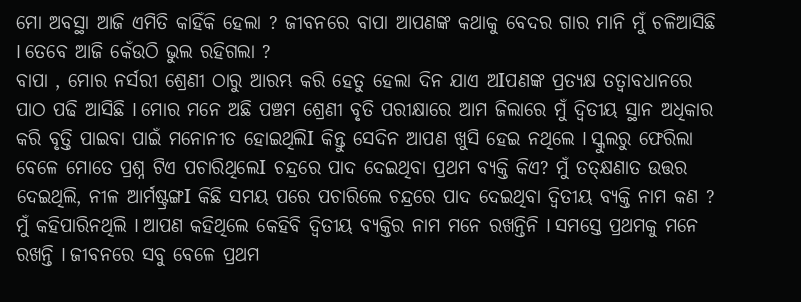ମୋ ଅବସ୍ଥା ଆଜି ଏମିତି କାହିଁକି ହେଲା ? ଜୀବନରେ ବାପା ଆପଣଙ୍କ କଥାକୁ ବେଦର ଗାର ମାନି ମୁଁ ଚଳିଆସିଛି I ତେବେ ଆଜି କେଁଉଠି ଭୁଲ ରହିଗଲା ?
ବାପା , ମୋର ନର୍ସରୀ ଶ୍ରେଣୀ ଠାରୁ ଆରମ୍ଭ କରି ହେତୁ ହେଲା ଦିନ ଯାଏ ଅIପଣଙ୍କ ପ୍ରତ୍ୟକ୍ଷ ତତ୍ୱାବଧାନରେ ପାଠ ପଢି ଆସିଛି I ମୋର ମନେ ଅଛି ପଞ୍ଚମ ଶ୍ରେଣୀ ବୃତି ପରୀକ୍ଷାରେ ଆମ ଜିଲାରେ ମୁଁ ଦ୍ୱିତୀୟ ସ୍ଥାନ ଅଧିକାର କରି ବୃତ୍ତି ପାଇବା ପାଇଁ ମନୋନୀତ ହୋଇଥିଲିI କିନ୍ତୁ ସେଦିନ ଆପଣ ଖୁସି ହେଇ ନଥିଲେ I ସ୍କୁଲରୁ ଫେରିଲା ବେଳେ ମୋତେ ପ୍ରଶ୍ନ ଟିଏ ପଚାରିଥିଲେI ଚନ୍ଦ୍ରରେ ପାଦ ଦେଇଥିବା ପ୍ରଥମ ବ୍ୟକ୍ତି କିଏ? ମୁଁ ତତ୍କ୍ଷଣାତ ଉତ୍ତର ଦେଇଥିଲି, ନୀଳ ଆର୍ମଷ୍ଟ୍ରଙ୍ଗI କିଛି ସମୟ ପରେ ପଚାରିଲେ ଚନ୍ଦ୍ରରେ ପାଦ ଦେଇଥିବା ଦ୍ଵିତୀୟ ବ୍ୟକ୍ତି ନାମ କଣ ? ମୁଁ କହିପାରିନଥିଲି I ଆପଣ କହିଥିଲେ କେହିବି ଦ୍ୱିତୀୟ ବ୍ୟକ୍ତିର ନାମ ମନେ ରଖନ୍ତିନି I ସମସ୍ତେ ପ୍ରଥମକୁ ମନେ ରଖନ୍ତି I ଜୀବନରେ ସବୁ ବେଳେ ପ୍ରଥମ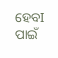ହେବI ପାଇଁ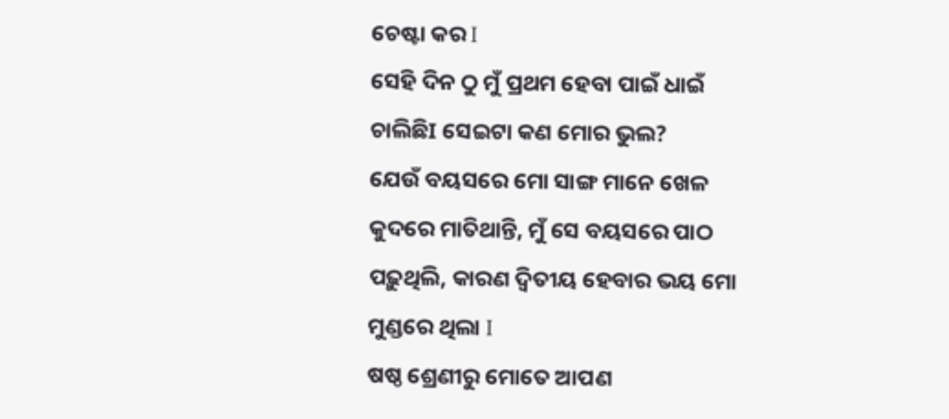ଚେଷ୍ଟା କର I
ସେହି ଦିନ ଠୁ ମୁଁ ପ୍ରଥମ ହେବା ପାଇଁ ଧାଇଁ ଚାଲିଛିI ସେଇଟା କଣ ମୋର ଭୁଲ?
ଯେଉଁ ବୟସରେ ମୋ ସାଙ୍ଗ ମାନେ ଖେଳ କୁଦରେ ମାତିଥାନ୍ତି, ମୁଁ ସେ ବୟସରେ ପାଠ ପଢ଼ୁଥିଲି, କାରଣ ଦ୍ୱିତୀୟ ହେବାର ଭୟ ମୋ ମୁଣ୍ଡରେ ଥିଲା I
ଷଷ୍ଠ ଶ୍ରେଣୀରୁ ମୋତେ ଆପଣ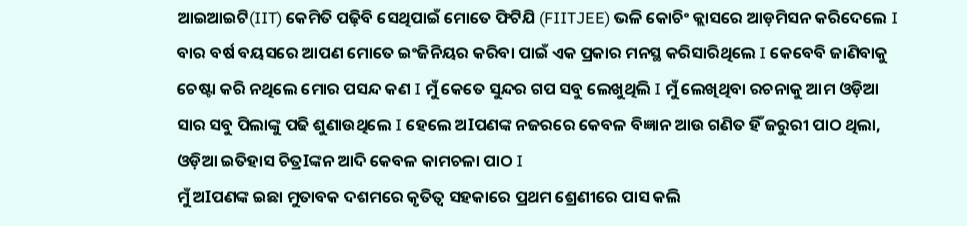ଆଇଆଇଟି(IIT) କେମିତି ପଢ଼ିବି ସେଥିପାଇଁ ମୋତେ ଫିଟିଯି (FIITJEE) ଭଳି କୋଚିଂ କ୍ଲାସରେ ଆଡ଼ମିସନ କରିଦେଲେ I ବାର ବର୍ଷ ବୟସରେ ଆପଣ ମୋତେ ଇଂଜିନିୟର କରିବା ପାଇଁ ଏକ ପ୍ରକାର ମନସ୍ଥ କରିସାରିଥିଲେ I କେବେବି ଜାଣିବାକୁ ଚେଷ୍ଟା କରି ନଥିଲେ ମୋର ପସନ୍ଦ କଣ I ମୁଁ କେତେ ସୁନ୍ଦର ଗପ ସବୁ ଲେଖୁଥିଲି I ମୁଁ ଲେଖିଥିବା ରଚନାକୁ ଆମ ଓଡ଼ିଆ ସାର ସବୁ ପିଲାଙ୍କୁ ପଢି ଶୁଣାଉଥିଲେ I ହେଲେ ଅIପଣଙ୍କ ନଜରରେ କେବଳ ବିଜ୍ଞାନ ଆଉ ଗଣିତ ହିଁ ଜରୁରୀ ପାଠ ଥିଲା, ଓଡ଼ିଆ ଇତିହାସ ଚିତ୍ରIଙ୍କନ ଆଦି କେବଳ କାମଚଳା ପାଠ I
ମୁଁ ଅIପଣଙ୍କ ଇଛା ମୁତାବକ ଦଶମରେ କୃତିତ୍ୱ ସହକାରେ ପ୍ରଥମ ଶ୍ରେଣୀରେ ପାସ କଲି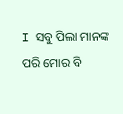I ସବୁ ପିଲା ମାନଙ୍କ ପରି ମୋର ବି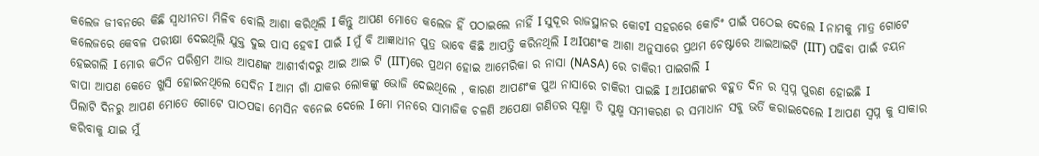କଲେଜ ଜୀବନରେ କିଛି ସ୍ୱାଧୀନତା ମିଳିବ ବୋଲି ଆଶା କରିଥିଲି I କିନ୍ତୁ ଆପଣ ମୋତେ କଲେଜ ହିଁ ପଠାଇଲେ ନାହିଁ I ସୁଦୂର ରାଜସ୍ଥାନର କୋଟI ସହରରେ କୋଚିଂ ପାଇଁ ପଠେଇ ଦେଲେ I ନାମକୁ ମାତ୍ର ଗୋଟେ କଲେଜରେ କେବଳ ପରୀକ୍ଷା ଦେଇଥିଲି ଯୁକ୍ତ ଦୁଇ ପାସ ହେବI ପାଇଁ I ମୁଁ ବି ଆଜ୍ଞାଧୀନ ପୁତ୍ର ଭାବେ କିଛି ଆପତ୍ତି କରିନଥିଲି I ଅIପଣଂକ ଆଶା ଅନୁସାରେ ପ୍ରଥମ ଚେଷ୍ଟାରେ ଆଇଆଇଟି (IIT) ପଢିବା ପାଇଁ ଚୟନ ହେଇଗଲି I ମୋର କଠିନ ପରିଶ୍ରମ ଆଉ ଆପଣଙ୍କ ଆଶୀର୍ବାଦରୁ ଆଇ ଆଇ ଟି (IIT)ରେ ପ୍ରଥମ ହୋଇ ଆମେରିକା ର ନାସା (NASA) ରେ ଚାକିରୀ ପାଇଗଲି I
ବାପା ଆପଣ କେତେ ଖୁସି ହୋଇନଥିଲେ ସେଦିନ I ଆମ ଗାଁ ଯାକର ଲୋକଙ୍କୁ ଭୋଜି ଦେଇଥିଲେ , କାରଣ ଆପଣଂକ ପୁଅ ନାସାରେ ଚାକିରୀ ପାଇଛି I ଅIପଣଙ୍କର ବହୁତ ଦିନ ର ସ୍ବପ୍ନ ପୁରଣ ହୋଇଛି I
ପିଲାଟି ଦିନରୁ ଆପଣ ମୋତେ ଗୋଟେ ପାଠପଢା ମେସିନ ବନେଇ ଦେଲେ I ମୋ ମନରେ ସାମାଜିକ ଚଳଣି ଅପେକ୍ଷା ଗଣିତର ସୂକ୍ଷ୍ମା ତି ସୁକ୍ଷ୍ମ ସମୀକରଣ ର ସମାଧାନ ସବୁ ଭର୍ତି କରାଇଦେଲେ I ଆପଣ ସ୍ବପ୍ନ କୁ ସାକାର କରିବାକୁ ଯାଇ ମୁଁ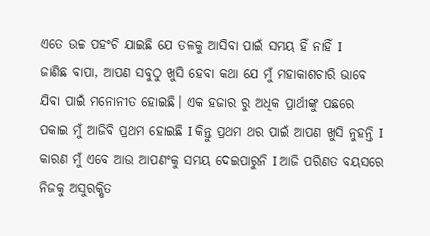ଏତେ ଉଚ୍ଚ ପହଂଚି ଯାଇଛି ଯେ ତଳକୁ ଆସିବା ପାଇଁ ସମୟ ହିଁ ନାହିଁ I
ଜାଣିଛ ବାପା, ଆପଣ ସବୁଠୁ ଖୁସି ହେବା କଥା ଯେ ମୁଁ ମହାକାଶଚାରି ଭାବେ ଯିବା ପାଇଁ ମନୋନୀତ ହୋଇଛି। ଏକ ହଜାର ରୁ ଅଧିକ ପ୍ରାର୍ଥୀଙ୍କୁ ପଛରେ ପକାଇ ମୁଁ ଆଜିବି ପ୍ରଥମ ହୋଇଛି I କିନ୍ତୁ ପ୍ରଥମ ଥର ପାଇଁ ଆପଣ ଖୁସି ନୁହନ୍ତି I କାରଣ ମୁଁ ଏବେ ଆଉ ଆପଣଂକୁ ସମୟ ଦେଇପାରୁନି I ଆଜି ପରିଣତ ବୟସରେ ନିଜକୁ ଅସୁରକ୍ଷିତ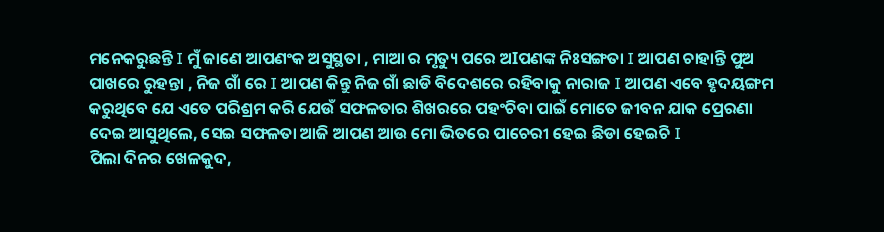ମନେକରୁଛନ୍ତି I ମୁଁ ଜାଣେ ଆପଣଂକ ଅସୁସ୍ଥତା , ମାଆ ର ମୃତ୍ୟୁ ପରେ ଅIପଣଙ୍କ ନିଃସଙ୍ଗତା I ଆପଣ ଚାହାନ୍ତି ପୁଅ ପାଖରେ ରୁହନ୍ତା , ନିଜ ଗାଁ ରେ I ଆପଣ କିନ୍ତୁ ନିଜ ଗାଁ ଛାଡି ବିଦେଶରେ ରହିବାକୁ ନାରାଜ I ଆପଣ ଏବେ ହୃଦୟଙ୍ଗମ କରୁଥିବେ ଯେ ଏତେ ପରିଶ୍ରମ କରି ଯେଉଁ ସଫଳତାର ଶିଖରରେ ପହଂଚିବା ପାଇଁ ମୋତେ ଜୀବନ ଯାକ ପ୍ରେରଣା ଦେଇ ଆସୁଥିଲେ, ସେଇ ସଫଳତା ଆଜି ଆପଣ ଆଉ ମୋ ଭିତରେ ପାଚେରୀ ହେଇ ଛିଡା ହେଇଚି I
ପିଲା ଦିନର ଖେଳକୁଦ,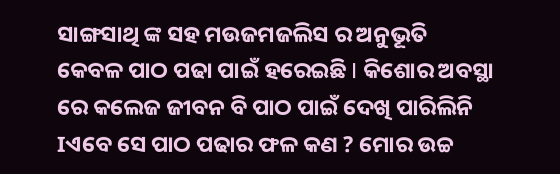ସାଙ୍ଗସାଥି ଙ୍କ ସହ ମଉଜମଜଲିସ ର ଅନୁଭୂତି କେବଳ ପାଠ ପଢା ପାଇଁ ହରେଇଛି I କିଶୋର ଅବସ୍ଥା ରେ କଲେଜ ଜୀବନ ବି ପାଠ ପାଇଁ ଦେଖି ପାରିଲିନି Iଏବେ ସେ ପାଠ ପଢାର ଫଳ କଣ ? ମୋର ଉଚ୍ଚ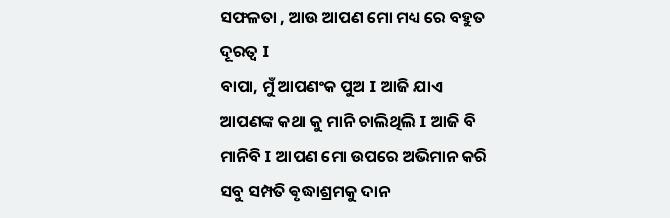ସଫଳତା , ଆଉ ଆପଣ ମୋ ମଧ୍ୟ ରେ ବହୁତ ଦୂରତ୍ଵ I
ବାପା, ମୁଁ ଆପଣଂକ ପୁଅ I ଆଜି ଯାଏ ଆପଣଙ୍କ କଥା କୁ ମାନି ଚାଲିଥିଲି I ଆଜି ବି ମାନିବି I ଆପଣ ମୋ ଉପରେ ଅଭିମାନ କରି ସବୁ ସମ୍ପତି ଵୃଦ୍ଧାଶ୍ରମକୁ ଦାନ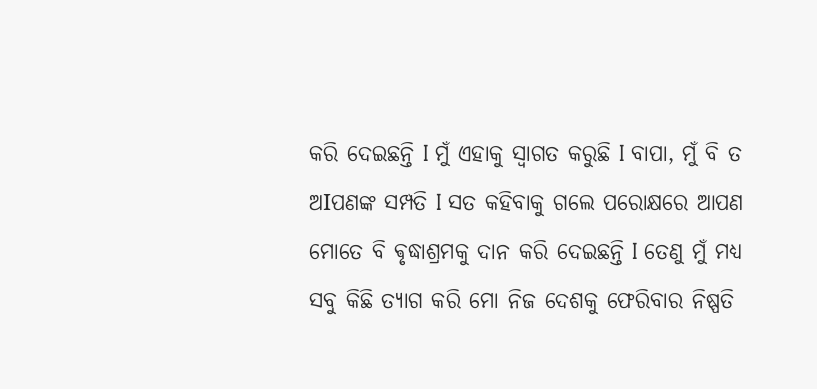କରି ଦେଇଛନ୍ତି I ମୁଁ ଏହାକୁ ସ୍ୱାଗତ କରୁଛି I ବାପା, ମୁଁ ବି ତ ଅIପଣଙ୍କ ସମ୍ପତି I ସତ କହିବାକୁ ଗଲେ ପରୋକ୍ଷରେ ଆପଣ ମୋତେ ବି ଵୃଦ୍ଧାଶ୍ରମକୁ ଦାନ କରି ଦେଇଛନ୍ତି I ତେଣୁ ମୁଁ ମଧ୍ୟ ସବୁ କିଛି ତ୍ୟାଗ କରି ମୋ ନିଜ ଦେଶକୁ ଫେରିବାର ନିଷ୍ପତି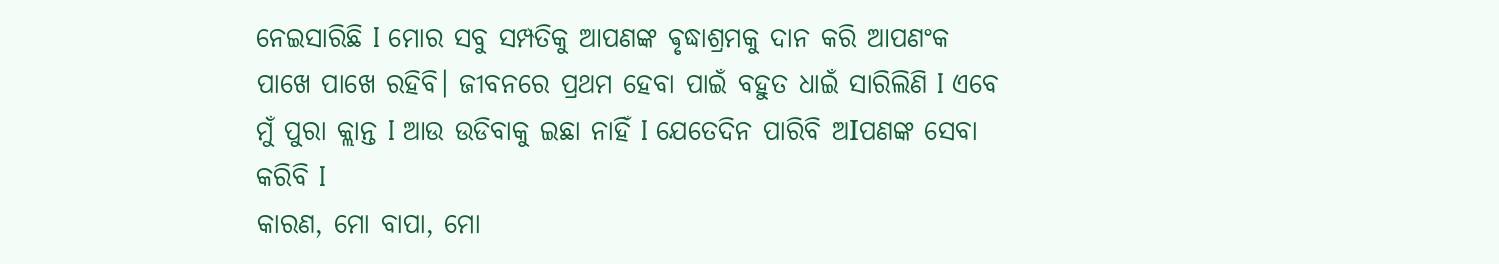ନେଇସାରିଛି I ମୋର ସବୁ ସମ୍ପତିକୁ ଆପଣଙ୍କ ଵୃଦ୍ଧାଶ୍ରମକୁ ଦାନ କରି ଆପଣଂକ ପାଖେ ପାଖେ ରହିବି। ଜୀବନରେ ପ୍ରଥମ ହେବା ପାଇଁ ବହୁତ ଧାଇଁ ସାରିଲିଣି I ଏବେ ମୁଁ ପୁରା କ୍ଲାନ୍ତ I ଆଉ ଉଡିବାକୁ ଇଛା ନାହିଁ I ଯେତେଦିନ ପାରିବି ଅIପଣଙ୍କ ସେବା କରିବି I
କାରଣ, ମୋ ବାପା, ମୋ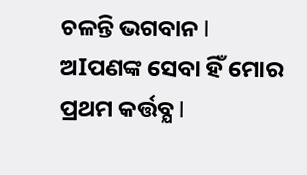ଚଳନ୍ତି ଭଗବାନ I ଅIପଣଙ୍କ ସେବା ହିଁ ମୋର ପ୍ରଥମ କର୍ତ୍ତବ୍ଯ I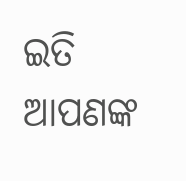ଇତି
ଆପଣଙ୍କ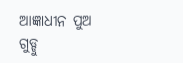ଆଜ୍ଞାଧୀନ ପୁଅ
ଗୁଡ୍ଡୁ